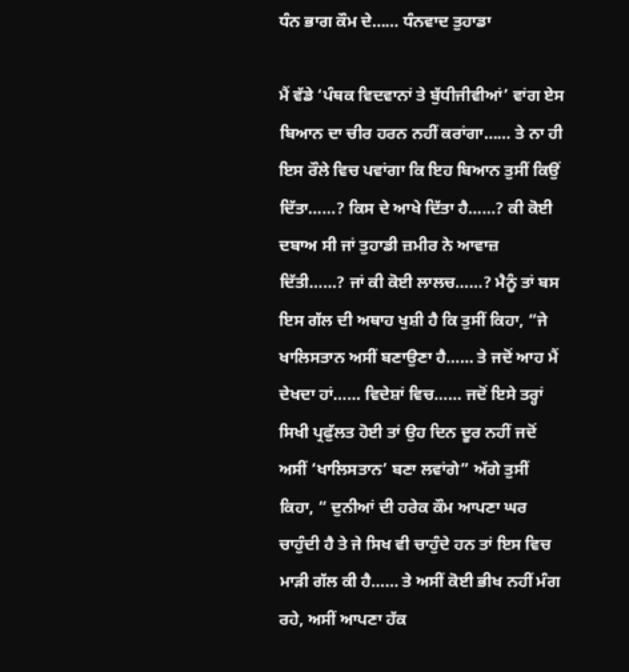ਧੰਨ ਭਾਗ ਕੌਮ ਦੇ…… ਧੰਨਵਾਦ ਤੁਹਾਡਾ

ਮੈਂ ਵੱਡੇ ‘ਪੰਥਕ ਵਿਦਵਾਨਾਂ ਤੇ ਬੁੱਧੀਜੀਵੀਆਂ’ ਵਾਂਗ ਏਸ ਬਿਆਨ ਦਾ ਚੀਰ ਹਰਨ ਨਹੀਂ ਕਰਾਂਗਾ…… ਤੇ ਨਾ ਹੀ ਇਸ ਰੌਲੇ ਵਿਚ ਪਵਾਂਗਾ ਕਿ ਇਹ ਬਿਆਨ ਤੁਸੀਂ ਕਿਉਂ ਦਿੱਤਾ……? ਕਿਸ ਦੇ ਆਖੇ ਦਿੱਤਾ ਹੈ……? ਕੀ ਕੋਈ ਦਬਾਅ ਸੀ ਜਾਂ ਤੁਹਾਡੀ ਜ਼ਮੀਰ ਨੇ ਆਵਾਜ਼ ਦਿੱਤੀ……? ਜਾਂ ਕੀ ਕੋਈ ਲਾਲਚ……? ਮੈਨੂੰ ਤਾਂ ਬਸ ਇਸ ਗੱਲ ਦੀ ਅਥਾਹ ਖੁਸ਼ੀ ਹੈ ਕਿ ਤੁਸੀਂ ਕਿਹਾ, “ਜੇ ਖਾਲਿਸਤਾਨ ਅਸੀਂ ਬਣਾਉਣਾ ਹੈ…… ਤੇ ਜਦੋਂ ਆਹ ਮੈਂ ਦੇਖਦਾ ਹਾਂ…… ਵਿਦੇਸ਼ਾਂ ਵਿਚ…… ਜਦੋਂ ਇਸੇ ਤਰ੍ਹਾਂ ਸਿਖੀ ਪ੍ਰਫੁੱਲਤ ਹੋਈ ਤਾਂ ਉਹ ਦਿਨ ਦੂਰ ਨਹੀਂ ਜਦੋਂ ਅਸੀਂ ‘ਖਾਲਿਸਤਾਨ’ ਬਣਾ ਲਵਾਂਗੇ” ਅੱਗੇ ਤੁਸੀਂ ਕਿਹਾ, “ ਦੁਨੀਆਂ ਦੀ ਹਰੇਕ ਕੌਮ ਆਪਣਾ ਘਰ ਚਾਹੁੰਦੀ ਹੈ ਤੇ ਜੇ ਸਿਖ ਵੀ ਚਾਹੁੰਦੇ ਹਨ ਤਾਂ ਇਸ ਵਿਚ ਮਾੜੀ ਗੱਲ ਕੀ ਹੈ…… ਤੇ ਅਸੀਂ ਕੋਈ ਭੀਖ ਨਹੀਂ ਮੰਗ ਰਹੇ, ਅਸੀਂ ਆਪਣਾ ਹੱਕ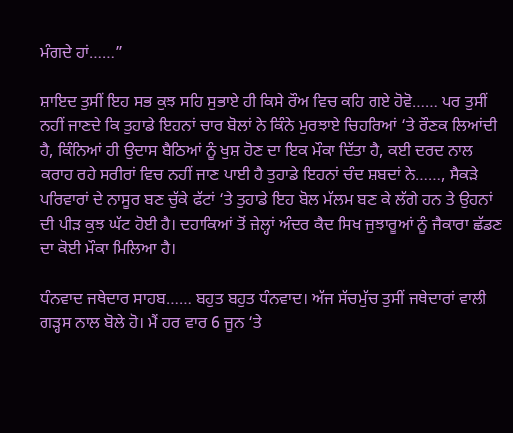ਮੰਗਦੇ ਹਾਂ……”

ਸ਼ਾਇਦ ਤੁਸੀਂ ਇਹ ਸਭ ਕੁਝ ਸਹਿ ਸੁਭਾਏ ਹੀ ਕਿਸੇ ਰੌਅ ਵਿਚ ਕਹਿ ਗਏ ਹੋਵੋ…… ਪਰ ਤੁਸੀਂ ਨਹੀਂ ਜਾਣਦੇ ਕਿ ਤੁਹਾਡੇ ਇਹਨਾਂ ਚਾਰ ਬੋਲਾਂ ਨੇ ਕਿੰਨੇ ਮੁਰਝਾਏ ਚਿਹਰਿਆਂ ‘ਤੇ ਰੌਣਕ ਲਿਆਂਦੀ ਹੈ, ਕਿੰਨਿਆਂ ਹੀ ਉਦਾਸ ਬੈਠਿਆਂ ਨੂੰ ਖੁਸ਼ ਹੋਣ ਦਾ ਇਕ ਮੌਕਾ ਦਿੱਤਾ ਹੈ, ਕਈ ਦਰਦ ਨਾਲ ਕਰਾਹ ਰਹੇ ਸਰੀਰਾਂ ਵਿਚ ਨਹੀਂ ਜਾਣ ਪਾਈ ਹੈ ਤੁਹਾਡੇ ਇਹਨਾਂ ਚੰਦ ਸ਼ਬਦਾਂ ਨੇ……, ਸੈਕੜੇ ਪਰਿਵਾਰਾਂ ਦੇ ਨਾਸੂਰ ਬਣ ਚੁੱਕੇ ਫੱਟਾਂ ‘ਤੇ ਤੁਹਾਡੇ ਇਹ ਬੋਲ ਮੱਲਮ ਬਣ ਕੇ ਲੱਗੇ ਹਨ ਤੇ ਉਹਨਾਂ ਦੀ ਪੀੜ ਕੁਝ ਘੱਟ ਹੋਈ ਹੈ। ਦਹਾਕਿਆਂ ਤੋਂ ਜ਼ੇਲ੍ਹਾਂ ਅੰਦਰ ਕੈਦ ਸਿਖ ਜੁਝਾਰੂਆਂ ਨੂੰ ਜੈਕਾਰਾ ਛੱਡਣ ਦਾ ਕੋਈ ਮੌਕਾ ਮਿਲਿਆ ਹੈ।

ਧੰਨਵਾਦ ਜਥੇਦਾਰ ਸਾਹਬ…… ਬਹੁਤ ਬਹੁਤ ਧੰਨਵਾਦ। ਅੱਜ ਸੱਚਮੁੱਚ ਤੁਸੀਂ ਜਥੇਦਾਰਾਂ ਵਾਲੀ ਗੜ੍ਹਸ ਨਾਲ ਬੋਲੇ ਹੋ। ਮੈਂ ਹਰ ਵਾਰ 6 ਜੂਨ ‘ਤੇ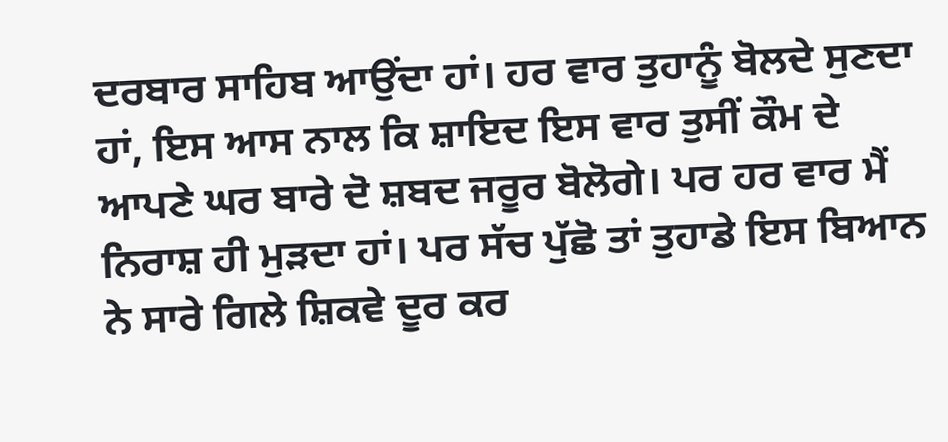ਦਰਬਾਰ ਸਾਹਿਬ ਆਉਂਦਾ ਹਾਂ। ਹਰ ਵਾਰ ਤੁਹਾਨੂੰ ਬੋਲਦੇ ਸੁਣਦਾ ਹਾਂ, ਇਸ ਆਸ ਨਾਲ ਕਿ ਸ਼ਾਇਦ ਇਸ ਵਾਰ ਤੁਸੀਂ ਕੌਮ ਦੇ ਆਪਣੇ ਘਰ ਬਾਰੇ ਦੋ ਸ਼ਬਦ ਜਰੂਰ ਬੋਲੋਗੇ। ਪਰ ਹਰ ਵਾਰ ਮੈਂ ਨਿਰਾਸ਼ ਹੀ ਮੁੜਦਾ ਹਾਂ। ਪਰ ਸੱਚ ਪੁੱਛੋ ਤਾਂ ਤੁਹਾਡੇ ਇਸ ਬਿਆਨ ਨੇ ਸਾਰੇ ਗਿਲੇ ਸ਼ਿਕਵੇ ਦੂਰ ਕਰ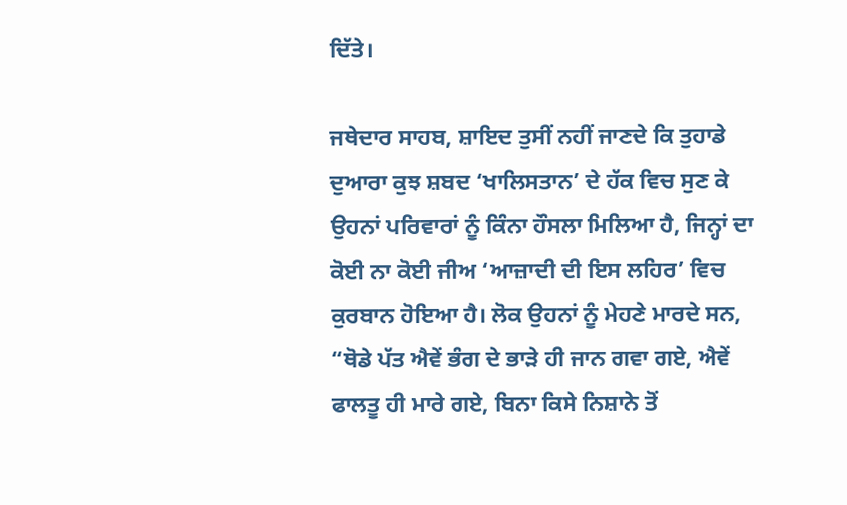ਦਿੱਤੇ।

ਜਥੇਦਾਰ ਸਾਹਬ, ਸ਼ਾਇਦ ਤੁਸੀਂ ਨਹੀਂ ਜਾਣਦੇ ਕਿ ਤੁਹਾਡੇ ਦੁਆਰਾ ਕੁਝ ਸ਼ਬਦ ‘ਖਾਲਿਸਤਾਨ’ ਦੇ ਹੱਕ ਵਿਚ ਸੁਣ ਕੇ ਉਹਨਾਂ ਪਰਿਵਾਰਾਂ ਨੂੰ ਕਿੰਨਾ ਹੌਸਲਾ ਮਿਲਿਆ ਹੈ, ਜਿਨ੍ਹਾਂ ਦਾ ਕੋਈ ਨਾ ਕੋਈ ਜੀਅ ‘ਆਜ਼ਾਦੀ ਦੀ ਇਸ ਲਹਿਰ’ ਵਿਚ ਕੁਰਬਾਨ ਹੋਇਆ ਹੈ। ਲੋਕ ਉਹਨਾਂ ਨੂੰ ਮੇਹਣੇ ਮਾਰਦੇ ਸਨ, “ਥੋਡੇ ਪੱਤ ਐਵੇਂ ਭੰਗ ਦੇ ਭਾੜੇ ਹੀ ਜਾਨ ਗਵਾ ਗਏ, ਐਵੇਂ ਫਾਲਤੂ ਹੀ ਮਾਰੇ ਗਏ, ਬਿਨਾ ਕਿਸੇ ਨਿਸ਼ਾਨੇ ਤੋਂ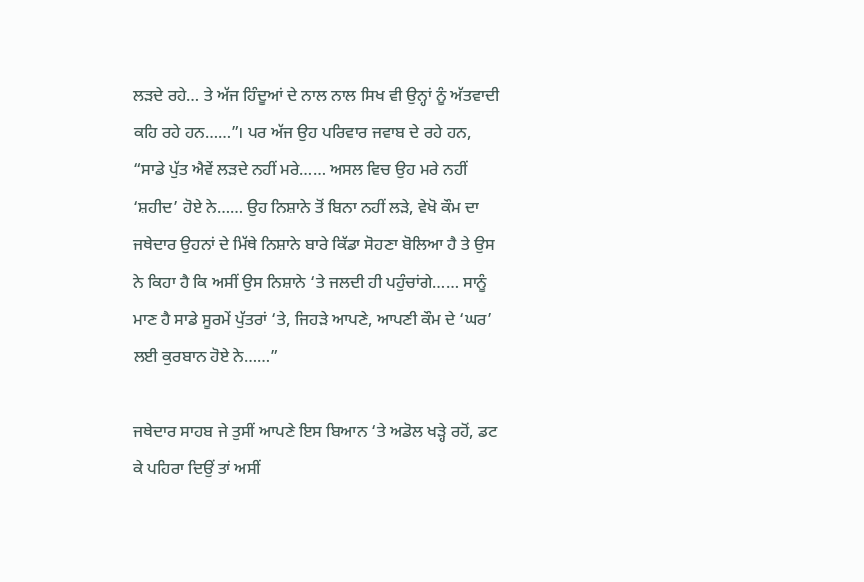ਲੜਦੇ ਰਹੇ… ਤੇ ਅੱਜ ਹਿੰਦੂਆਂ ਦੇ ਨਾਲ ਨਾਲ ਸਿਖ ਵੀ ਉਨ੍ਹਾਂ ਨੂੰ ਅੱਤਵਾਦੀ ਕਹਿ ਰਹੇ ਹਨ……”। ਪਰ ਅੱਜ ਉਹ ਪਰਿਵਾਰ ਜਵਾਬ ਦੇ ਰਹੇ ਹਨ, “ਸਾਡੇ ਪੁੱਤ ਐਵੇਂ ਲੜਦੇ ਨਹੀਂ ਮਰੇ…… ਅਸਲ ਵਿਚ ਉਹ ਮਰੇ ਨਹੀਂ ‘ਸ਼ਹੀਦ’ ਹੋਏ ਨੇ…… ਉਹ ਨਿਸ਼ਾਨੇ ਤੋਂ ਬਿਨਾ ਨਹੀਂ ਲੜੇ, ਵੇਖੋ ਕੌਮ ਦਾ ਜਥੇਦਾਰ ਉਹਨਾਂ ਦੇ ਮਿੱਥੇ ਨਿਸ਼ਾਨੇ ਬਾਰੇ ਕਿੱਡਾ ਸੋਹਣਾ ਬੋਲਿਆ ਹੈ ਤੇ ਉਸ ਨੇ ਕਿਹਾ ਹੈ ਕਿ ਅਸੀਂ ਉਸ ਨਿਸ਼ਾਨੇ ‘ਤੇ ਜਲਦੀ ਹੀ ਪਹੁੰਚਾਂਗੇ…… ਸਾਨੂੰ ਮਾਣ ਹੈ ਸਾਡੇ ਸੂਰਮੇਂ ਪੁੱਤਰਾਂ ‘ਤੇ, ਜਿਹੜੇ ਆਪਣੇ, ਆਪਣੀ ਕੌਮ ਦੇ ‘ਘਰ’ ਲਈ ਕੁਰਬਾਨ ਹੋਏ ਨੇ……”

ਜਥੇਦਾਰ ਸਾਹਬ ਜੇ ਤੁਸੀਂ ਆਪਣੇ ਇਸ ਬਿਆਨ ‘ਤੇ ਅਡੋਲ ਖੜ੍ਹੇ ਰਹੋਂ, ਡਟ ਕੇ ਪਹਿਰਾ ਦਿਉਂ ਤਾਂ ਅਸੀਂ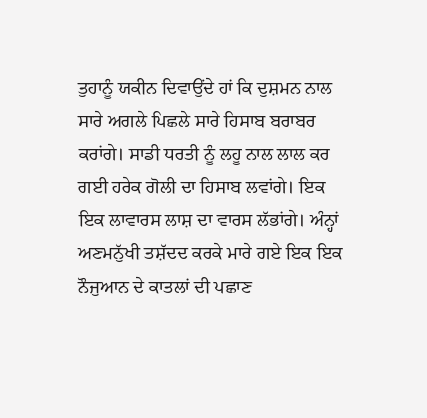ਤੁਹਾਨੂੰ ਯਕੀਨ ਦਿਵਾਉਂਦੇ ਹਾਂ ਕਿ ਦੁਸ਼ਮਨ ਨਾਲ ਸਾਰੇ ਅਗਲੇ ਪਿਛਲੇ ਸਾਰੇ ਹਿਸਾਬ ਬਰਾਬਰ ਕਰਾਂਗੇ। ਸਾਡੀ ਧਰਤੀ ਨੂੰ ਲਹੂ ਨਾਲ ਲਾਲ ਕਰ ਗਈ ਹਰੇਕ ਗੋਲੀ ਦਾ ਹਿਸਾਬ ਲਵਾਂਗੇ। ਇਕ ਇਕ ਲਾਵਾਰਸ ਲਾਸ਼ ਦਾ ਵਾਰਸ ਲੱਭਾਂਗੇ। ਅੰਨ੍ਹਾਂ ਅਣਮਨੁੱਖੀ ਤਸ਼ੱਦਦ ਕਰਕੇ ਮਾਰੇ ਗਏ ਇਕ ਇਕ ਨੌਜੁਆਨ ਦੇ ਕਾਤਲਾਂ ਦੀ ਪਛਾਣ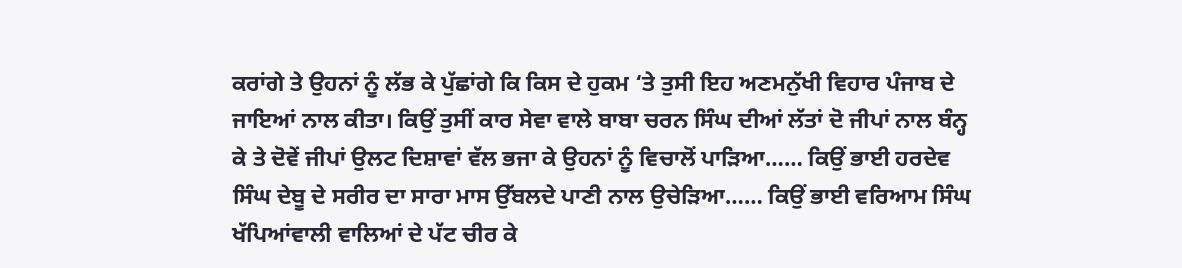ਕਰਾਂਗੇ ਤੇ ਉਹਨਾਂ ਨੂੰ ਲੱਭ ਕੇ ਪੁੱਛਾਂਗੇ ਕਿ ਕਿਸ ਦੇ ਹੁਕਮ ‘ਤੇ ਤੁਸੀ ਇਹ ਅਣਮਨੁੱਖੀ ਵਿਹਾਰ ਪੰਜਾਬ ਦੇ ਜਾਇਆਂ ਨਾਲ ਕੀਤਾ। ਕਿਉਂ ਤੁਸੀਂ ਕਾਰ ਸੇਵਾ ਵਾਲੇ ਬਾਬਾ ਚਰਨ ਸਿੰਘ ਦੀਆਂ ਲੱਤਾਂ ਦੋ ਜੀਪਾਂ ਨਾਲ ਬੰਨ੍ਹ ਕੇ ਤੇ ਦੋਵੇਂ ਜੀਪਾਂ ਉਲਟ ਦਿਸ਼ਾਵਾਂ ਵੱਲ ਭਜਾ ਕੇ ਉਹਨਾਂ ਨੂੰ ਵਿਚਾਲੋਂ ਪਾੜਿਆ…… ਕਿਉਂ ਭਾਈ ਹਰਦੇਵ ਸਿੰਘ ਦੇਬੂ ਦੇ ਸਰੀਰ ਦਾ ਸਾਰਾ ਮਾਸ ਉੱਬਲਦੇ ਪਾਣੀ ਨਾਲ ਉਚੇੜਿਆ…… ਕਿਉਂ ਭਾਈ ਵਰਿਆਮ ਸਿੰਘ ਖੱਪਿਆਂਵਾਲੀ ਵਾਲਿਆਂ ਦੇ ਪੱਟ ਚੀਰ ਕੇ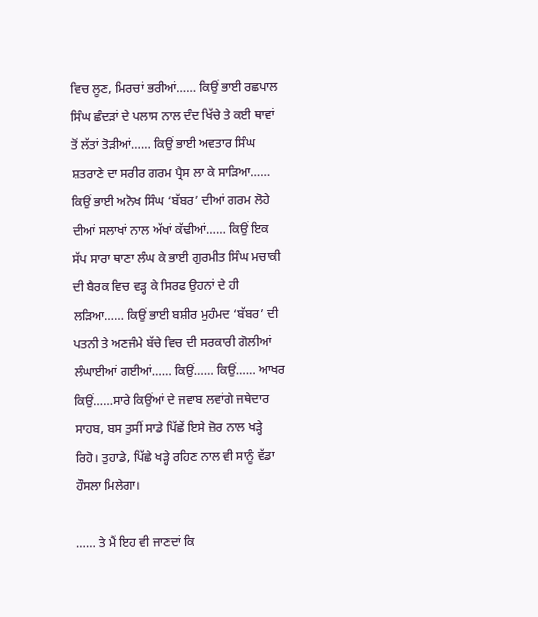ਵਿਚ ਲੂਣ, ਮਿਰਚਾਂ ਭਰੀਆਂ…… ਕਿਉਂ ਭਾਈ ਰਛਪਾਲ ਸਿੰਘ ਛੰਦੜਾਂ ਦੇ ਪਲਾਸ ਨਾਲ ਦੰਦ ਖਿੱਚੇ ਤੇ ਕਈ ਥਾਵਾਂ ਤੋਂ ਲੱਤਾਂ ਤੋੜੀਆਂ…… ਕਿਉਂ ਭਾਈ ਅਵਤਾਰ ਸਿੰਘ ਸ਼ਤਰਾਣੇ ਦਾ ਸਰੀਰ ਗਰਮ ਪ੍ਰੈਸ ਲਾ ਕੇ ਸਾੜਿਆ…… ਕਿਉਂ ਭਾਈ ਅਨੋਖ ਸਿੰਘ ‘ਬੱਬਰ’ ਦੀਆਂ ਗਰਮ ਲੋਹੇ ਦੀਆਂ ਸਲਾਖਾਂ ਨਾਲ ਅੱਖਾਂ ਕੱਢੀਆਂ…… ਕਿਉਂ ਇਕ ਸੱਪ ਸਾਰਾ ਥਾਣਾ ਲੰਘ ਕੇ ਭਾਈ ਗੁਰਮੀਤ ਸਿੰਘ ਮਚਾਕੀ ਦੀ ਬੈਰਕ ਵਿਚ ਵੜ੍ਹ ਕੇ ਸਿਰਫ ਉਹਨਾਂ ਦੇ ਹੀ ਲੜਿਆ…… ਕਿਉਂ ਭਾਈ ਬਸ਼ੀਰ ਮੁਹੰਮਦ ‘ਬੱਬਰ’ ਦੀ ਪਤਨੀ ਤੇ ਅਣਜੰਮੇ ਬੱਚੇ ਵਿਚ ਦੀ ਸਰਕਾਰੀ ਗੋਲੀਆਂ ਲੰਘਾਈਆਂ ਗਈਆਂ…… ਕਿਉਂ…… ਕਿਉਂ…… ਆਖਰ ਕਿਉਂ……ਸਾਰੇ ਕਿਉਂਆਂ ਦੇ ਜਵਾਬ ਲਵਾਂਗੇ ਜਥੇਦਾਰ ਸਾਹਬ, ਬਸ ਤੁਸੀਂ ਸਾਡੇ ਪਿੱਛੇਂ ਇਸੇ ਜ਼ੋਰ ਨਾਲ ਖੜ੍ਹੇ ਰਿਹੋ। ਤੁਹਾਡੇ, ਪਿੱਛੇ ਖੜ੍ਹੇ ਰਹਿਣ ਨਾਲ ਵੀ ਸਾਨੂੰ ਵੱਡਾ ਹੌਸਲਾ ਮਿਲੇਗਾ।

…… ਤੇ ਮੈਂ ਇਹ ਵੀ ਜਾਣਦਾਂ ਕਿ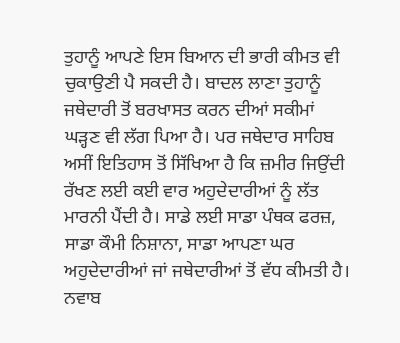ਤੁਹਾਨੂੰ ਆਪਣੇ ਇਸ ਬਿਆਨ ਦੀ ਭਾਰੀ ਕੀਮਤ ਵੀ ਚੁਕਾਉਣੀ ਪੈ ਸਕਦੀ ਹੈ। ਬਾਦਲ ਲਾਣਾ ਤੁਹਾਨੂੰ ਜਥੇਦਾਰੀ ਤੋਂ ਬਰਖਾਸਤ ਕਰਨ ਦੀਆਂ ਸਕੀਮਾਂ ਘੜ੍ਹਣ ਵੀ ਲੱਗ ਪਿਆ ਹੈ। ਪਰ ਜਥੇਦਾਰ ਸਾਹਿਬ ਅਸੀਂ ਇਤਿਹਾਸ ਤੋਂ ਸਿੱਖਿਆ ਹੈ ਕਿ ਜ਼ਮੀਰ ਜਿਉਂਦੀ ਰੱਖਣ ਲਈ ਕਈ ਵਾਰ ਅਹੁਦੇਦਾਰੀਆਂ ਨੂੰ ਲੱਤ ਮਾਰਨੀ ਪੈਂਦੀ ਹੈ। ਸਾਡੇ ਲਈ ਸਾਡਾ ਪੰਥਕ ਫਰਜ਼, ਸਾਡਾ ਕੌਮੀ ਨਿਸ਼ਾਨਾ, ਸਾਡਾ ਆਪਣਾ ਘਰ ਅਹੁਦੇਦਾਰੀਆਂ ਜਾਂ ਜਥੇਦਾਰੀਆਂ ਤੋਂ ਵੱਧ ਕੀਮਤੀ ਹੈ। ਨਵਾਬ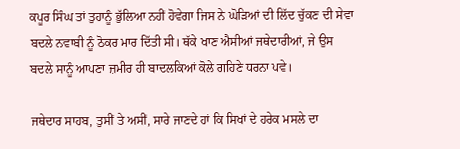ਕਪੂਰ ਸਿੰਘ ਤਾਂ ਤੁਹਾਨੂੰ ਭੁੱਲਿਆ ਨਹੀਂ ਹੋਵੇਗਾ ਜਿਸ ਨੇ ਘੋੜਿਆਂ ਦੀ ਲਿੱਦ ਚੁੱਕਣ ਦੀ ਸੇਵਾ ਬਦਲੇ ਨਵਾਬੀ ਨੂੰ ਠੋਕਰ ਮਾਰ ਦਿੱਤੀ ਸੀ। ਥੱਕੇ ਖਾਣ ਐਸੀਆਂ ਜਥੇਦਾਰੀਆਂ, ਜੇ ਉਸ ਬਦਲੇ ਸਾਨੂੰ ਆਪਣਾ ਜ਼ਮੀਰ ਹੀ ਬਾਦਲਕਿਆਂ ਕੋਲੇ ਗਹਿਣੇ ਧਰਨਾ ਪਵੇ।

ਜਥੇਦਾਰ ਸਾਹਬ, ਤੁਸੀਂ ਤੇ ਅਸੀਂ, ਸਾਰੇ ਜਾਣਦੇ ਹਾਂ ਕਿ ਸਿਖਾਂ ਦੇ ਹਰੇਕ ਮਸਲੇ ਦਾ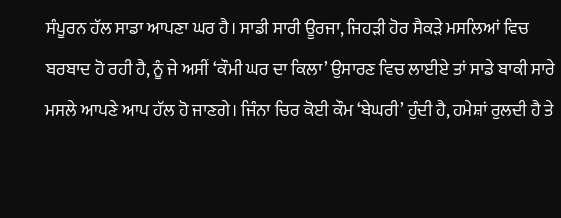ਸੰਪੂਰਨ ਹੱਲ ਸਾਡਾ ਆਪਣਾ ਘਰ ਹੈ। ਸਾਡੀ ਸਾਰੀ ਊਰਜਾ, ਜਿਹੜੀ ਹੋਰ ਸੈਕੜੇ ਮਸਲਿਆਂ ਵਿਚ ਬਰਬਾਦ ਹੋ ਰਹੀ ਹੈ, ਨੂੰ ਜੇ ਅਸੀਂ ‘ਕੌਮੀ ਘਰ ਦਾ ਕਿਲਾ’ ਉਸਾਰਣ ਵਿਚ ਲਾਈਏ ਤਾਂ ਸਾਡੇ ਬਾਕੀ ਸਾਰੇ ਮਸਲੇ ਆਪਣੇ ਆਪ ਹੱਲ ਹੋ ਜਾਣਗੇ। ਜਿੰਨਾ ਚਿਰ ਕੋਈ ਕੌਮ ‘ਬੇਘਰੀ’ ਹੁੰਦੀ ਹੈ, ਹਮੇਸ਼ਾਂ ਰੁਲਦੀ ਹੈ ਤੇ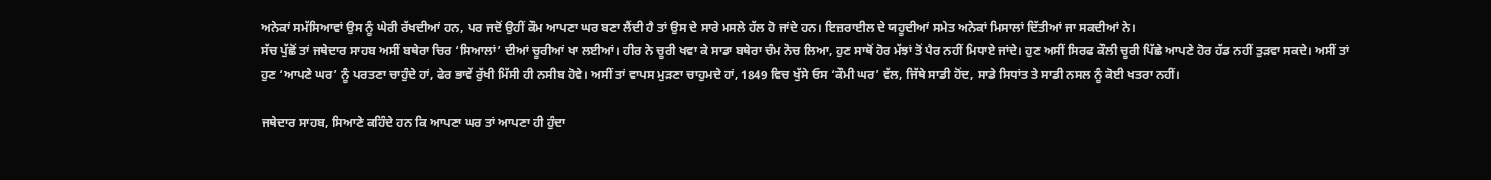ਅਨੇਕਾਂ ਸਮੱਸਿਆਵਾਂ ਉਸ ਨੂੰ ਘੇਰੀ ਰੱਖਦੀਆਂ ਹਨ, ਪਰ ਜਦੋਂ ਉਹੀਂ ਕੌਮ ਆਪਣਾ ਘਰ ਬਣਾ ਲੈਂਦੀ ਹੈ ਤਾਂ ਉਸ ਦੇ ਸਾਰੇ ਮਸਲੇ ਹੱਲ ਹੋ ਜਾਂਦੇ ਹਨ। ਇਜ਼ਰਾਈਲ ਦੇ ਯਹੂਦੀਆਂ ਸਮੇਤ ਅਨੇਕਾਂ ਮਿਸਾਲਾਂ ਦਿੱਤੀਆਂ ਜਾ ਸਕਦੀਆਂ ਨੇ।
ਸੱਚ ਪੁੱਛੋਂ ਤਾਂ ਜਥੇਦਾਰ ਸਾਹਬ ਅਸੀਂ ਬਥੇਰਾ ਚਿਰ ‘ਸਿਆਲਾਂ’ ਦੀਆਂ ਚੂਰੀਆਂ ਖਾ ਲਈਆਂ। ਹੀਰ ਨੇ ਚੂਰੀ ਖਵਾ ਕੇ ਸਾਡਾ ਬਥੇਰਾ ਚੰਮ ਨੋਚ ਲਿਆ, ਹੁਣ ਸਾਥੋਂ ਹੋਰ ਮੱਝਾਂ ਤੋਂ ਪੈਰ ਨਹੀਂ ਮਿਧਾਏ ਜਾਂਦੇ। ਹੁਣ ਅਸੀਂ ਸਿਰਫ ਕੌਲੀ ਚੂਰੀ ਪਿੱਛੇ ਆਪਣੇ ਹੋਰ ਹੱਡ ਨਹੀਂ ਤੁੜਵਾ ਸਕਦੇ। ਅਸੀਂ ਤਾਂ ਹੁਣ ‘ਆਪਣੇ ਘਰ’ ਨੂੰ ਪਰਤਣਾ ਚਾਹੁੰਦੇ ਹਾਂ, ਫੇਰ ਭਾਵੇਂ ਰੁੱਖੀ ਮਿੱਸੀ ਹੀ ਨਸੀਬ ਹੋਵੇ। ਅਸੀਂ ਤਾਂ ਵਾਪਸ ਮੁੜਣਾ ਚਾਹੁਮਦੇ ਹਾਂ, 1849 ਵਿਚ ਖੁੱਸੇ ਓਸ ‘ਕੌਮੀ ਘਰ’ ਵੱਲ, ਜਿੱਥੇ ਸਾਡੀ ਹੋਂਦ, ਸਾਡੇ ਸਿਧਾਂਤ ਤੇ ਸਾਡੀ ਨਸਲ ਨੂੰ ਕੋਈ ਖਤਰਾ ਨਹੀਂ।

ਜਥੇਦਾਰ ਸਾਹਬ, ਸਿਆਣੇ ਕਹਿੰਦੇ ਹਨ ਕਿ ਆਪਣਾ ਘਰ ਤਾਂ ਆਪਣਾ ਹੀ ਹੁੰਦਾ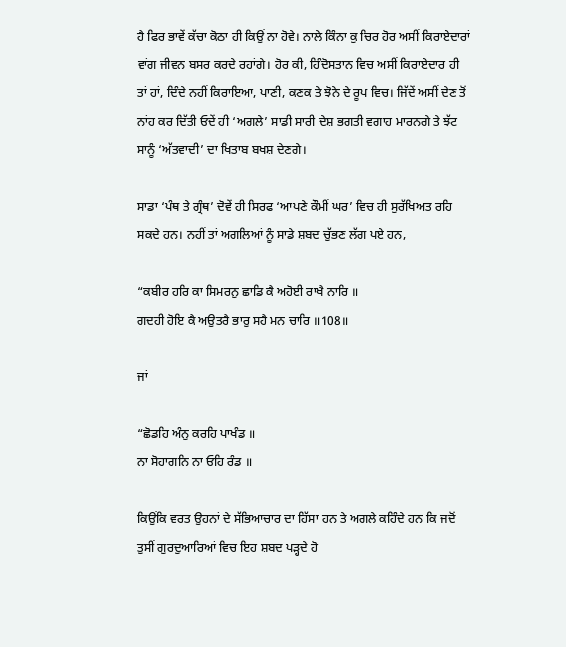ਹੈ ਫਿਰ ਭਾਵੇਂ ਕੱਚਾ ਕੋਠਾ ਹੀ ਕਿਉਂ ਨਾ ਹੋਵੇ। ਨਾਲੇ ਕਿੰਨਾ ਕੁ ਚਿਰ ਹੋਰ ਅਸੀਂ ਕਿਰਾਏਦਾਰਾਂ ਵਾਂਗ ਜੀਵਨ ਬਸਰ ਕਰਦੇ ਰਹਾਂਗੇ। ਹੋਰ ਕੀ, ਹਿੰਦੋਸਤਾਨ ਵਿਚ ਅਸੀਂ ਕਿਰਾਏਦਾਰ ਹੀ ਤਾਂ ਹਾਂ, ਦਿੰਦੇ ਨਹੀਂ ਕਿਰਾਇਆ, ਪਾਣੀ, ਕਣਕ ਤੇ ਝੋਨੇ ਦੇ ਰੂਪ ਵਿਚ। ਜਿੱਦੇਂ ਅਸੀਂ ਦੇਣ ਤੋਂ ਨਾਂਹ ਕਰ ਦਿੱਤੀ ਓਦੇਂ ਹੀ ‘ਅਗਲੇ’ ਸਾਡੀ ਸਾਰੀ ਦੇਸ਼ ਭਗਤੀ ਵਗਾਹ ਮਾਰਨਗੇ ਤੇ ਝੱਟ ਸਾਨੂੰ ‘ਅੱਤਵਾਦੀ’ ਦਾ ਖਿਤਾਬ ਬਖਸ਼ ਦੇਣਗੇ।

ਸਾਡਾ ‘ਪੰਥ ਤੇ ਗ੍ਰੰਥ’ ਦੋਵੇਂ ਹੀ ਸਿਰਫ ‘ਆਪਣੇ ਕੌਮੀਂ ਘਰ’ ਵਿਚ ਹੀ ਸੁਰੱਖਿਅਤ ਰਹਿ ਸਕਦੇ ਹਨ। ਨਹੀਂ ਤਾਂ ਅਗਲਿਆਂ ਨੂੰ ਸਾਡੇ ਸ਼ਬਦ ਚੁੱਭਣ ਲੱਗ ਪਏ ਹਨ,

“ਕਬੀਰ ਹਰਿ ਕਾ ਸਿਮਰਨੁ ਛਾਡਿ ਕੈ ਅਹੋਈ ਰਾਖੈ ਨਾਰਿ ॥
ਗਦਹੀ ਹੋਇ ਕੈ ਅਉਤਰੈ ਭਾਰੁ ਸਹੈ ਮਨ ਚਾਰਿ ॥108॥

ਜਾਂ

“ਛੋਡਹਿ ਅੰਨੁ ਕਰਹਿ ਪਾਖੰਡ ॥
ਨਾ ਸੋਹਾਗਨਿ ਨਾ ਓਹਿ ਰੰਡ ॥

ਕਿਉਂਕਿ ਵਰਤ ਉਹਨਾਂ ਦੇ ਸੱਭਿਆਚਾਰ ਦਾ ਹਿੱਸਾ ਹਨ ਤੇ ਅਗਲੇ ਕਹਿੰਦੇ ਹਨ ਕਿ ਜਦੋਂ ਤੁਸੀਂ ਗੁਰਦੁਆਰਿਆਂ ਵਿਚ ਇਹ ਸ਼ਬਦ ਪੜ੍ਹਦੇ ਹੋ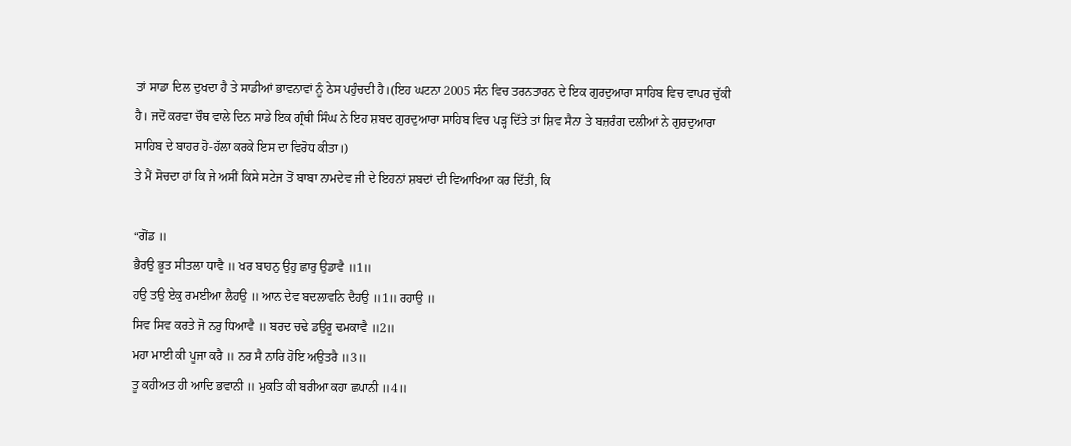ਤਾਂ ਸਾਡਾ ਦਿਲ ਦੁਖਦਾ ਹੈ ਤੇ ਸਾਡੀਆਂ ਭਾਵਨਾਵਾਂ ਨੂੰ ਠੇਸ ਪਹੁੰਚਦੀ ਹੈ।(ਇਹ ਘਟਨਾ 2005 ਸੰਨ ਵਿਚ ਤਰਨਤਾਰਨ ਦੇ ਇਕ ਗੁਰਦੁਆਰਾ ਸਾਹਿਬ ਵਿਚ ਵਾਪਰ ਚੁੱਕੀ ਹੈ। ਜਦੋਂ ਕਰਵਾ ਚੌਥ ਵਾਲੇ ਦਿਨ ਸਾਡੇ ਇਕ ਗ੍ਰੰਥੀ ਸਿੰਘ ਨੇ ਇਹ ਸ਼ਬਦ ਗੁਰਦੁਆਰਾ ਸਾਹਿਬ ਵਿਚ ਪੜ੍ਹ ਦਿੱਤੇ ਤਾਂ ਸ਼ਿਵ ਸੈਨਾ ਤੇ ਬਜ਼ਰੰਗ ਦਲੀਆਂ ਨੇ ਗੁਰਦੁਆਰਾ ਸਾਹਿਬ ਦੇ ਬਾਹਰ ਹੋ-ਹੱਲਾ ਕਰਕੇ ਇਸ ਦਾ ਵਿਰੋਧ ਕੀਤਾ।)
ਤੇ ਮੈਂ ਸੋਚਦਾ ਹਾਂ ਕਿ ਜੇ ਅਸੀਂ ਕਿਸੇ ਸਟੇਜ ਤੋਂ ਬਾਬਾ ਨਾਮਦੇਵ ਜੀ ਦੇ ਇਹਨਾਂ ਸ਼ਬਦਾਂ ਦੀ ਵਿਆਖਿਆ ਕਰ ਦਿੱਤੀ, ਕਿ

“ਗੋਂਡ ॥
ਭੈਰਉ ਭੂਤ ਸੀਤਲਾ ਧਾਵੈ ॥ ਖਰ ਬਾਹਨੁ ਉਹੁ ਛਾਰੁ ਉਡਾਵੈ ॥1॥
ਹਉ ਤਉ ਏਕੁ ਰਮਈਆ ਲੈਹਉ ॥ ਆਨ ਦੇਵ ਬਦਲਾਵਨਿ ਦੈਹਉ ॥1॥ ਰਹਾਉ ॥
ਸਿਵ ਸਿਵ ਕਰਤੇ ਜੋ ਨਰੁ ਧਿਆਵੈ ॥ ਬਰਦ ਚਢੇ ਡਉਰੂ ਢਮਕਾਵੈ ॥2॥
ਮਹਾ ਮਾਈ ਕੀ ਪੂਜਾ ਕਰੈ ॥ ਨਰ ਸੈ ਨਾਰਿ ਹੋਇ ਅਉਤਰੈ ॥3॥
ਤੂ ਕਹੀਅਤ ਹੀ ਆਦਿ ਭਵਾਨੀ ॥ ਮੁਕਤਿ ਕੀ ਬਰੀਆ ਕਹਾ ਛਪਾਨੀ ॥4॥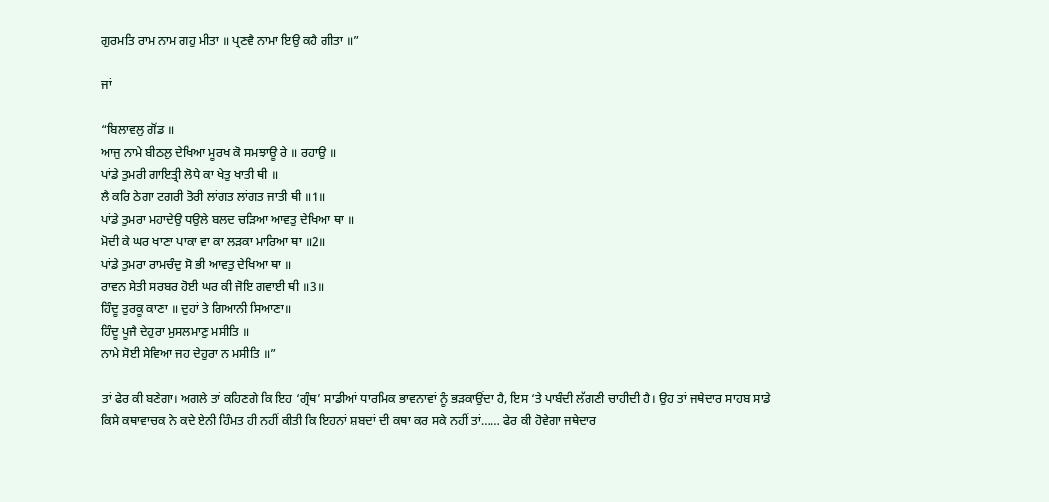ਗੁਰਮਤਿ ਰਾਮ ਨਾਮ ਗਹੁ ਮੀਤਾ ॥ ਪ੍ਰਣਵੈ ਨਾਮਾ ਇਉ ਕਹੈ ਗੀਤਾ ॥”

ਜਾਂ

“ਬਿਲਾਵਲੁ ਗੋਂਡ ॥
ਆਜੁ ਨਾਮੇ ਬੀਠਲੁ ਦੇਖਿਆ ਮੂਰਖ ਕੋ ਸਮਝਾਊ ਰੇ ॥ ਰਹਾਉ ॥
ਪਾਂਡੇ ਤੁਮਰੀ ਗਾਇਤ੍ਰੀ ਲੋਧੇ ਕਾ ਖੇਤੁ ਖਾਤੀ ਥੀ ॥
ਲੈ ਕਰਿ ਠੇਗਾ ਟਗਰੀ ਤੋਰੀ ਲਾਂਗਤ ਲਾਂਗਤ ਜਾਤੀ ਥੀ ॥1॥
ਪਾਂਡੇ ਤੁਮਰਾ ਮਹਾਦੇਉ ਧਉਲੇ ਬਲਦ ਚੜਿਆ ਆਵਤੁ ਦੇਖਿਆ ਥਾ ॥
ਮੋਦੀ ਕੇ ਘਰ ਖਾਣਾ ਪਾਕਾ ਵਾ ਕਾ ਲੜਕਾ ਮਾਰਿਆ ਥਾ ॥2॥
ਪਾਂਡੇ ਤੁਮਰਾ ਰਾਮਚੰਦੁ ਸੋ ਭੀ ਆਵਤੁ ਦੇਖਿਆ ਥਾ ॥
ਰਾਵਨ ਸੇਤੀ ਸਰਬਰ ਹੋਈ ਘਰ ਕੀ ਜੋਇ ਗਵਾਈ ਥੀ ॥3॥
ਹਿੰਦੂ ਤੁਰਕੂ ਕਾਣਾ ॥ ਦੁਹਾਂ ਤੇ ਗਿਆਨੀ ਸਿਆਣਾ॥
ਹਿੰਦੂ ਪੂਜੈ ਦੇਹੁਰਾ ਮੁਸਲਮਾਣੁ ਮਸੀਤਿ ॥
ਨਾਮੇ ਸੋਈ ਸੇਵਿਆ ਜਹ ਦੇਹੁਰਾ ਨ ਮਸੀਤਿ ॥”

ਤਾਂ ਫੇਰ ਕੀ ਬਣੇਗਾ। ਅਗਲੇ ਤਾਂ ਕਹਿਣਗੇ ਕਿ ਇਹ ‘ਗ੍ਰੰਥ’ ਸਾਡੀਆਂ ਧਾਰਮਿਕ ਭਾਵਨਾਵਾਂ ਨੂੰ ਭੜਕਾਉਂਦਾ ਹੈ, ਇਸ ‘ਤੇ ਪਾਬੰਦੀ ਲੱਗਣੀ ਚਾਹੀਦੀ ਹੈ। ਉਹ ਤਾਂ ਜਥੇਦਾਰ ਸਾਹਬ ਸਾਡੇ ਕਿਸੇ ਕਥਾਵਾਚਕ ਨੇ ਕਦੇ ਏਨੀ ਹਿੰਮਤ ਹੀ ਨਹੀਂ ਕੀਤੀ ਕਿ ਇਹਨਾਂ ਸ਼ਬਦਾਂ ਦੀ ਕਥਾ ਕਰ ਸਕੇ ਨਹੀਂ ਤਾਂ…… ਫੇਰ ਕੀ ਹੋਵੇਗਾ ਜਥੇਦਾਰ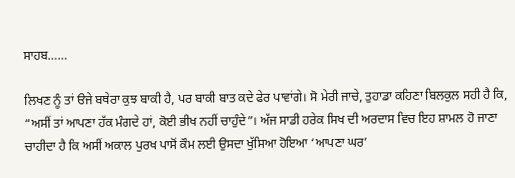ਸਾਹਬ……

ਲਿਖਣ ਨੂੰ ਤਾਂ ੳਜੇ ਬਥੇਰਾ ਕੁਝ ਬਾਕੀ ਹੈ, ਪਰ ਬਾਕੀ ਬਾਤ ਕਦੇ ਫੇਰ ਪਾਵਾਂਗੇ। ਸੋ ਮੇਰੀ ਜਾਚੇ, ਤੁਹਾਡਾ ਕਹਿਣਾ ਬਿਲਕੁਲ ਸਹੀ ਹੈ ਕਿ, “ਅਸੀਂ ਤਾਂ ਆਪਣਾ ਹੱਕ ਮੰਗਦੇ ਹਾਂ, ਕੋਈ ਭੀਖ ਨਹੀਂ ਚਾਹੁੰਦੇ”। ਅੱਜ ਸਾਡੀ ਹਰੇਕ ਸਿਖ ਦੀ ਅਰਦਾਸ ਵਿਚ ਇਹ ਸ਼ਾਮਲ ਹੋ ਜਾਣਾ ਚਾਹੀਦਾ ਹੈ ਕਿ ਅਸੀਂ ਅਕਾਲ ਪੁਰਖ ਪਾਸੋਂ ਕੌਮ ਲਈ ਉਸਦਾ ਖੁੱਸਿਆ ਹੋਇਆ ‘ਆਪਣਾ ਘਰ’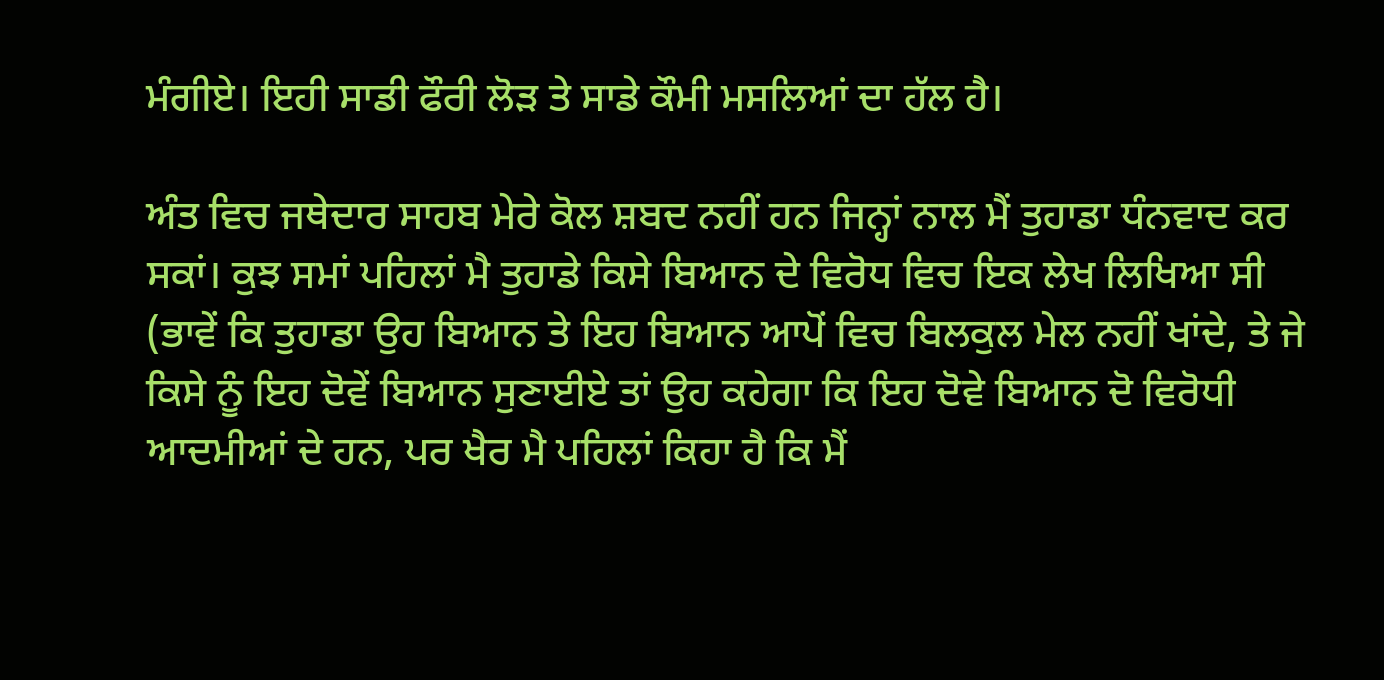ਮੰਗੀਏ। ਇਹੀ ਸਾਡੀ ਫੌਰੀ ਲੋੜ ਤੇ ਸਾਡੇ ਕੌਮੀ ਮਸਲਿਆਂ ਦਾ ਹੱਲ ਹੈ।

ਅੰਤ ਵਿਚ ਜਥੇਦਾਰ ਸਾਹਬ ਮੇਰੇ ਕੋਲ ਸ਼ਬਦ ਨਹੀਂ ਹਨ ਜਿਨ੍ਹਾਂ ਨਾਲ ਮੈਂ ਤੁਹਾਡਾ ਧੰਨਵਾਦ ਕਰ ਸਕਾਂ। ਕੁਝ ਸਮਾਂ ਪਹਿਲਾਂ ਮੈ ਤੁਹਾਡੇ ਕਿਸੇ ਬਿਆਨ ਦੇ ਵਿਰੋਧ ਵਿਚ ਇਕ ਲੇਖ ਲਿਖਿਆ ਸੀ (ਭਾਵੇਂ ਕਿ ਤੁਹਾਡਾ ਉਹ ਬਿਆਨ ਤੇ ਇਹ ਬਿਆਨ ਆਪੋਂ ਵਿਚ ਬਿਲਕੁਲ ਮੇਲ ਨਹੀਂ ਖਾਂਦੇ, ਤੇ ਜੇ ਕਿਸੇ ਨੂੰ ਇਹ ਦੋਵੇਂ ਬਿਆਨ ਸੁਣਾਈਏ ਤਾਂ ਉਹ ਕਹੇਗਾ ਕਿ ਇਹ ਦੋਵੇ ਬਿਆਨ ਦੋ ਵਿਰੋਧੀ ਆਦਮੀਆਂ ਦੇ ਹਨ, ਪਰ ਖੈਰ ਮੈ ਪਹਿਲਾਂ ਕਿਹਾ ਹੈ ਕਿ ਮੈਂ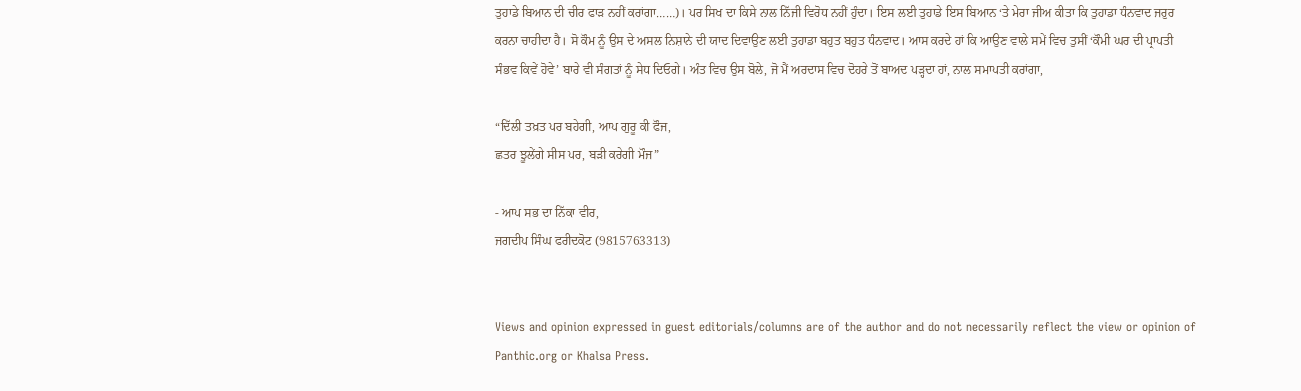ਤੁਹਾਡੇ ਬਿਆਨ ਦੀ ਚੀਰ ਫਾੜ ਨਹੀਂ ਕਰਾਂਗਾ……)। ਪਰ ਸਿਖ ਦਾ ਕਿਸੇ ਨਾਲ ਨਿੱਜੀ ਵਿਰੋਧ ਨਹੀਂ ਹੁੰਦਾ। ਇਸ ਲਈ ਤੁਹਾਡੇ ਇਸ ਬਿਆਨ ‘ਤੇ ਮੇਰਾ ਜੀਅ ਕੀਤਾ ਕਿ ਤੁਹਾਡਾ ਧੰਨਵਾਦ ਜਰੁਰ ਕਰਨਾ ਚਾਹੀਦਾ ਹੈ। ਸੋ ਕੌਮ ਨੂੰ ਉਸ ਦੇ ਅਸਲ ਨਿਸ਼ਾਨੇ ਦੀ ਯਾਦ ਦਿਵਾਉਣ ਲਈ ਤੁਹਾਡਾ ਬਹੁਤ ਬਹੁਤ ਧੰਨਵਾਦ। ਆਸ ਕਰਦੇ ਹਾਂ ਕਿ ਆਉਣ ਵਾਲੇ ਸਮੇਂ ਵਿਚ ਤੁਸੀਂ ‘ਕੌਮੀ ਘਰ ਦੀ ਪ੍ਰਾਪਤੀ ਸੰਭਵ ਕਿਵੇਂ ਹੋਵੇ’ ਬਾਰੇ ਵੀ ਸੰਗਤਾਂ ਨੂੰ ਸੇਧ ਦਿਓਗੇ। ਅੰਤ ਵਿਚ ਉਸ ਬੋਲੇ, ਜੋ ਮੈਂ ਅਰਦਾਸ ਵਿਚ ਦੋਹਰੇ ਤੋਂ ਬਾਅਦ ਪੜ੍ਹਦਾ ਹਾਂ, ਨਾਲ ਸਮਾਪਤੀ ਕਰਾਂਗਾ,

“ਦਿੱਲੀ ਤਖ਼ਤ ਪਰ ਬਹੇਗੀ, ਆਪ ਗੁਰੂ ਕੀ ਫੌਜ,
ਛਤਰ ਝੂਲੇਂਗੇ ਸੀਸ ਪਰ, ਬੜੀ ਕਰੇਗੀ ਮੌਜ”

- ਆਪ ਸਭ ਦਾ ਨਿੱਕਾ ਵੀਰ,
ਜਗਦੀਪ ਸਿੰਘ ਫਰੀਦਕੋਟ (9815763313)


Views and opinion expressed in guest editorials/columns are of the author and do not necessarily reflect the view or opinion of Panthic.org or Khalsa Press.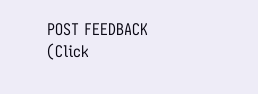POST FEEDBACK (Click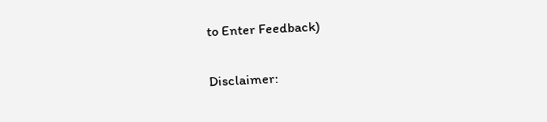to Enter Feedback)

Disclaimer: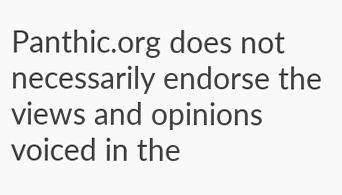Panthic.org does not necessarily endorse the views and opinions voiced in the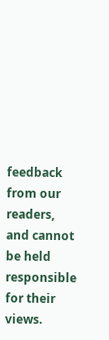feedback from our readers, and cannot be held responsible for their views.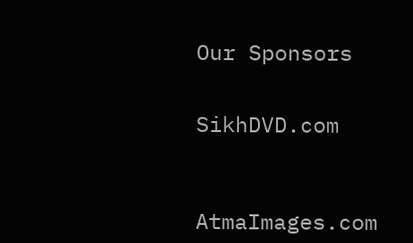Our Sponsors


SikhDVD.com



AtmaImages.com